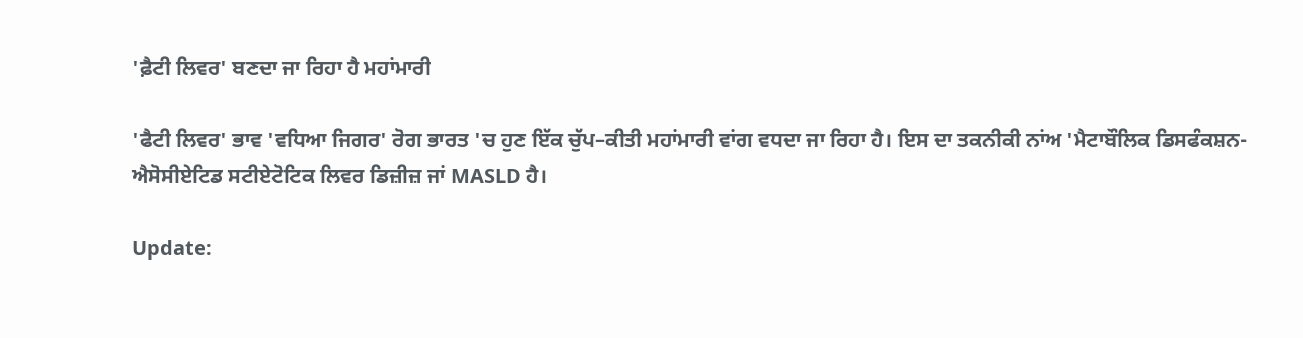'ਫ਼ੈਟੀ ਲਿਵਰ' ਬਣਦਾ ਜਾ ਰਿਹਾ ਹੈ ਮਹਾਂਮਾਰੀ

'ਫੈਟੀ ਲਿਵਰ' ਭਾਵ 'ਵਧਿਆ ਜਿਗਰ' ਰੋਗ ਭਾਰਤ 'ਚ ਹੁਣ ਇੱਕ ਚੁੱਪ–ਕੀਤੀ ਮਹਾਂਮਾਰੀ ਵਾਂਗ ਵਧਦਾ ਜਾ ਰਿਹਾ ਹੈ। ਇਸ ਦਾ ਤਕਨੀਕੀ ਨਾਂਅ 'ਮੈਟਾਬੌਲਿਕ ਡਿਸਫੰਕਸ਼ਨ-ਐਸੋਸੀਏਟਿਡ ਸਟੀਏਟੋਟਿਕ ਲਿਵਰ ਡਿਜ਼ੀਜ਼ ਜਾਂ MASLD ਹੈ।

Update: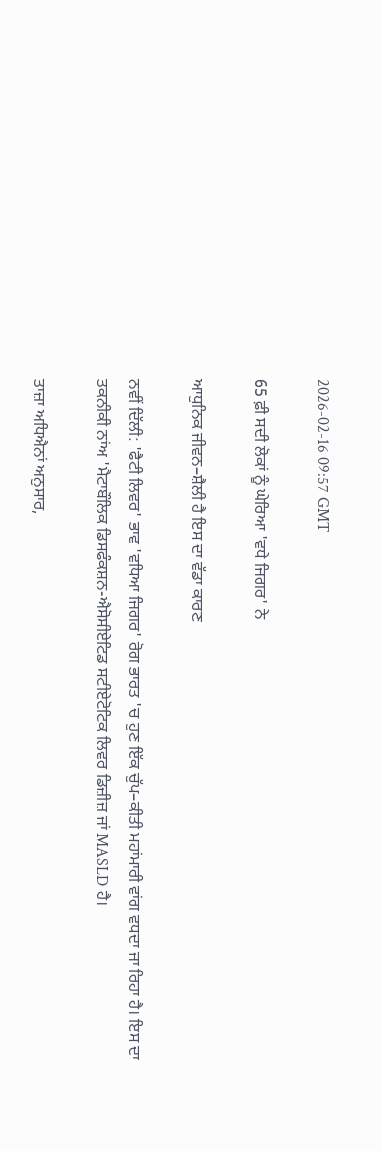2026-02-16 09:57 GMT

65 ਫ਼ੀ ਸਦੀ ਲੋਕਾਂ ਨੂੰ ਘੇਰਿਆ 'ਵਧੇ ਜਿਗਰ' ਨੇ

ਆਧੁਨਿਕ ਜੀਵਨ–ਸ਼ੈਲੀ ਹੈ ਇਸ ਦਾ ਵੱਡਾ ਕਾਰਣ

ਨਵੀਂ ਦਿੱਲੀ: 'ਫੈਟੀ ਲਿਵਰ' ਭਾਵ 'ਵਧਿਆ ਜਿਗਰ' ਰੋਗ ਭਾਰਤ 'ਚ ਹੁਣ ਇੱਕ ਚੁੱਪ–ਕੀਤੀ ਮਹਾਂਮਾਰੀ ਵਾਂਗ ਵਧਦਾ ਜਾ ਰਿਹਾ ਹੈ। ਇਸ ਦਾ ਤਕਨੀਕੀ ਨਾਂਅ 'ਮੈਟਾਬੌਲਿਕ ਡਿਸਫੰਕਸ਼ਨ-ਐਸੋਸੀਏਟਿਡ ਸਟੀਏਟੋਟਿਕ ਲਿਵਰ ਡਿਜ਼ੀਜ਼ ਜਾਂ MASLD ਹੈ।

ਤਾਜ਼ਾ ਅਧਿਐਨਾਂ ਅਨੁਸਾਰ,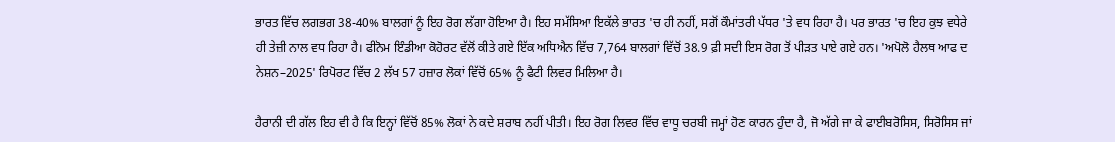ਭਾਰਤ ਵਿੱਚ ਲਗਭਗ 38-40% ਬਾਲਗਾਂ ਨੂੰ ਇਹ ਰੋਗ ਲੱਗਾ ਹੋਇਆ ਹੈ। ਇਹ ਸਮੱਸਿਆ ਇਕੱਲੇ ਭਾਰਤ 'ਚ ਹੀ ਨਹੀਂ, ਸਗੋਂ ਕੌਮਾਂਤਰੀ ਪੱਧਰ 'ਤੇ ਵਧ ਰਿਹਾ ਹੈ। ਪਰ ਭਾਰਤ 'ਚ ਇਹ ਕੁਝ ਵਧੇਰੇ ਹੀ ਤੇਜ਼ੀ ਨਾਲ ਵਧ ਰਿਹਾ ਹੈ। ਫੀਨੋਮ ਇੰਡੀਆ ਕੋਹੋਰਟ ਵੱਲੋਂ ਕੀਤੇ ਗਏ ਇੱਕ ਅਧਿਐਨ ਵਿੱਚ 7,764 ਬਾਲਗਾਂ ਵਿੱਚੋਂ 38.9 ਫ਼ੀ ਸਦੀ ਇਸ ਰੋਗ ਤੋਂ ਪੀੜਤ ਪਾਏ ਗਏ ਹਨ। 'ਅਪੋਲੋ ਹੈਲਥ ਆਫ ਦ ਨੇਸ਼ਨ–2025' ਰਿਪੋਰਟ ਵਿੱਚ 2 ਲੱਖ 57 ਹਜ਼ਾਰ ਲੋਕਾਂ ਵਿੱਚੋਂ 65% ਨੂੰ ਫੈਟੀ ਲਿਵਰ ਮਿਲਿਆ ਹੈ।

ਹੈਰਾਨੀ ਦੀ ਗੱਲ ਇਹ ਵੀ ਹੈ ਕਿ ਇਨ੍ਹਾਂ ਵਿੱਚੋਂ 85% ਲੋਕਾਂ ਨੇ ਕਦੇ ਸ਼ਰਾਬ ਨਹੀਂ ਪੀਤੀ। ਇਹ ਰੋਗ ਲਿਵਰ ਵਿੱਚ ਵਾਧੂ ਚਰਬੀ ਜਮ੍ਹਾਂ ਹੋਣ ਕਾਰਨ ਹੁੰਦਾ ਹੈ, ਜੋ ਅੱਗੇ ਜਾ ਕੇ ਫਾਈਬਰੋਸਿਸ, ਸਿਰੋਸਿਸ ਜਾਂ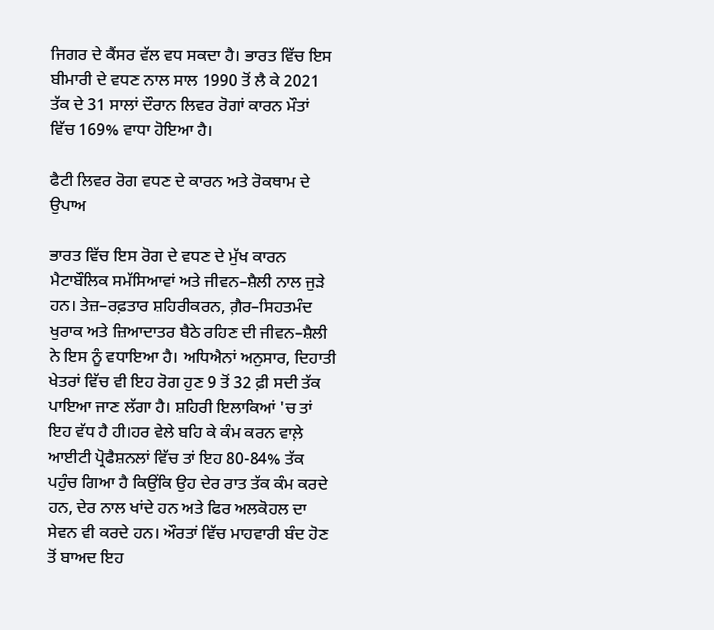ਜਿਗਰ ਦੇ ਕੈਂਸਰ ਵੱਲ ਵਧ ਸਕਦਾ ਹੈ। ਭਾਰਤ ਵਿੱਚ ਇਸ ਬੀਮਾਰੀ ਦੇ ਵਧਣ ਨਾਲ ਸਾਲ 1990 ਤੋਂ ਲੈ ਕੇ 2021 ਤੱਕ ਦੇ 31 ਸਾਲਾਂ ਦੌਰਾਨ ਲਿਵਰ ਰੋਗਾਂ ਕਾਰਨ ਮੌਤਾਂ ਵਿੱਚ 169% ਵਾਧਾ ਹੋਇਆ ਹੈ।

ਫੈਟੀ ਲਿਵਰ ਰੋਗ ਵਧਣ ਦੇ ਕਾਰਨ ਅਤੇ ਰੋਕਥਾਮ ਦੇ ਉਪਾਅ

ਭਾਰਤ ਵਿੱਚ ਇਸ ਰੋਗ ਦੇ ਵਧਣ ਦੇ ਮੁੱਖ ਕਾਰਨ ਮੈਟਾਬੌਲਿਕ ਸਮੱਸਿਆਵਾਂ ਅਤੇ ਜੀਵਨ–ਸ਼ੈਲੀ ਨਾਲ ਜੁੜੇ ਹਨ। ਤੇਜ਼–ਰਫ਼ਤਾਰ ਸ਼ਹਿਰੀਕਰਨ, ਗ਼ੈਰ–ਸਿਹਤਮੰਦ ਖੁਰਾਕ ਅਤੇ ਜ਼ਿਆਦਾਤਰ ਬੈਠੇ ਰਹਿਣ ਦੀ ਜੀਵਨ–ਸ਼ੈਲੀ ਨੇ ਇਸ ਨੂੰ ਵਧਾਇਆ ਹੈ। ਅਧਿਐਨਾਂ ਅਨੁਸਾਰ, ਦਿਹਾਤੀ ਖੇਤਰਾਂ ਵਿੱਚ ਵੀ ਇਹ ਰੋਗ ਹੁਣ 9 ਤੋਂ 32 ਫ਼ੀ ਸਦੀ ਤੱਕ ਪਾਇਆ ਜਾਣ ਲੱਗਾ ਹੈ। ਸ਼ਹਿਰੀ ਇਲਾਕਿਆਂ 'ਚ ਤਾਂ ਇਹ ਵੱਧ ਹੈ ਹੀ।ਹਰ ਵੇਲੇ ਬਹਿ ਕੇ ਕੰਮ ਕਰਨ ਵਾਲ਼ੇ ਆਈਟੀ ਪ੍ਰੋਫੈਸ਼ਨਲਾਂ ਵਿੱਚ ਤਾਂ ਇਹ 80-84% ਤੱਕ ਪਹੁੰਚ ਗਿਆ ਹੈ ਕਿਉਂਕਿ ਉਹ ਦੇਰ ਰਾਤ ਤੱਕ ਕੰਮ ਕਰਦੇ ਹਨ, ਦੇਰ ਨਾਲ ਖਾਂਦੇ ਹਨ ਅਤੇ ਫਿਰ ਅਲਕੋਹਲ ਦਾ ਸੇਵਨ ਵੀ ਕਰਦੇ ਹਨ। ਔਰਤਾਂ ਵਿੱਚ ਮਾਹਵਾਰੀ ਬੰਦ ਹੋਣ ਤੋਂ ਬਾਅਦ ਇਹ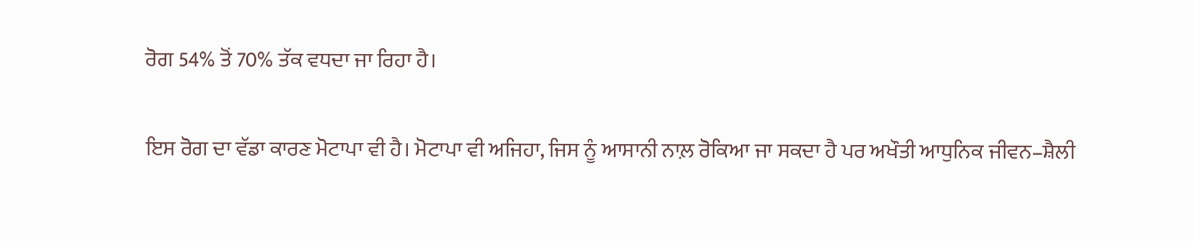ਰੋਗ 54% ਤੋਂ 70% ਤੱਕ ਵਧਦਾ ਜਾ ਰਿਹਾ ਹੈ।

ਇਸ ਰੋਗ ਦਾ ਵੱਡਾ ਕਾਰਣ ਮੋਟਾਪਾ ਵੀ ਹੈ। ਮੋਟਾਪਾ ਵੀ ਅਜਿਹਾ, ਜਿਸ ਨੂੰ ਆਸਾਨੀ ਨਾਲ਼ ਰੋਕਿਆ ਜਾ ਸਕਦਾ ਹੈ ਪਰ ਅਖੌਤੀ ਆਧੁਨਿਕ ਜੀਵਨ–ਸ਼ੈਲੀ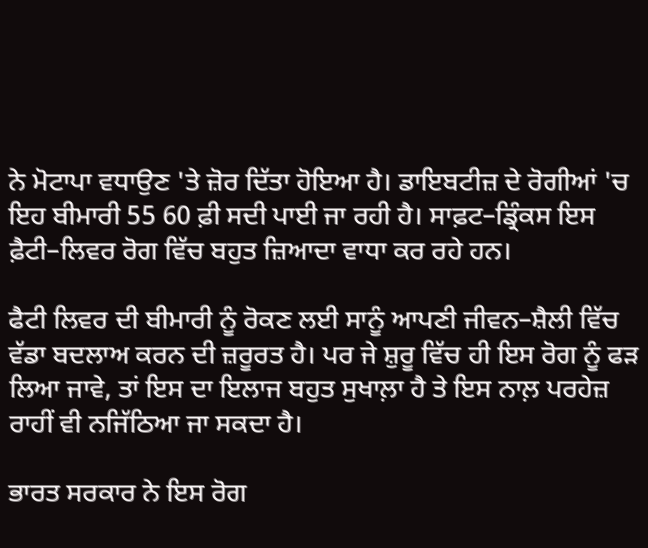ਨੇ ਮੋਟਾਪਾ ਵਧਾਉਣ 'ਤੇ ਜ਼ੋਰ ਦਿੱਤਾ ਹੋਇਆ ਹੈ। ਡਾਇਬਟੀਜ਼ ਦੇ ਰੋਗੀਆਂ 'ਚ ਇਹ ਬੀਮਾਰੀ 55 60 ਫ਼ੀ ਸਦੀ ਪਾਈ ਜਾ ਰਹੀ ਹੈ। ਸਾਫ਼ਟ–ਡ੍ਰਿੰਕਸ ਇਸ ਫ਼ੈਟੀ–ਲਿਵਰ ਰੋਗ ਵਿੱਚ ਬਹੁਤ ਜ਼ਿਆਦਾ ਵਾਧਾ ਕਰ ਰਹੇ ਹਨ।

ਫੈਟੀ ਲਿਵਰ ਦੀ ਬੀਮਾਰੀ ਨੂੰ ਰੋਕਣ ਲਈ ਸਾਨੂੰ ਆਪਣੀ ਜੀਵਨ–ਸ਼ੈਲੀ ਵਿੱਚ ਵੱਡਾ ਬਦਲਾਅ ਕਰਨ ਦੀ ਜ਼ਰੂਰਤ ਹੈ। ਪਰ ਜੇ ਸ਼ੁਰੂ ਵਿੱਚ ਹੀ ਇਸ ਰੋਗ ਨੂੰ ਫੜ ਲਿਆ ਜਾਵੇ, ਤਾਂ ਇਸ ਦਾ ਇਲਾਜ ਬਹੁਤ ਸੁਖਾਲ਼ਾ ਹੈ ਤੇ ਇਸ ਨਾਲ਼ ਪਰਹੇਜ਼ ਰਾਹੀਂ ਵੀ ਨਜਿੱਠਿਆ ਜਾ ਸਕਦਾ ਹੈ।

ਭਾਰਤ ਸਰਕਾਰ ਨੇ ਇਸ ਰੋਗ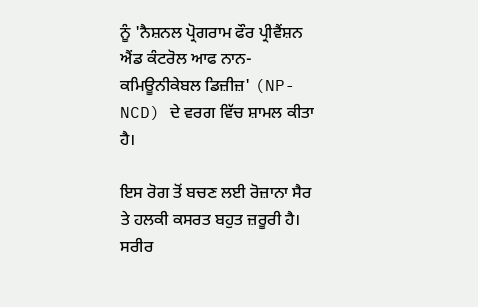ਨੂੰ 'ਨੈਸ਼ਨਲ ਪ੍ਰੋਗਰਾਮ ਫੌਰ ਪ੍ਰੀਵੈਂਸ਼ਨ ਐਂਡ ਕੰਟਰੋਲ ਆਫ ਨਾਨ-ਕਮਿਊਨੀਕੇਬਲ ਡਿਜ਼ੀਜ਼' (NP-NCD) ਦੇ ਵਰਗ ਵਿੱਚ ਸ਼ਾਮਲ ਕੀਤਾ ਹੈ।

ਇਸ ਰੋਗ ਤੋਂ ਬਚਣ ਲਈ ਰੋਜ਼ਾਨਾ ਸੈਰ ਤੇ ਹਲਕੀ ਕਸਰਤ ਬਹੁਤ ਜ਼ਰੂਰੀ ਹੈ। ਸਰੀਰ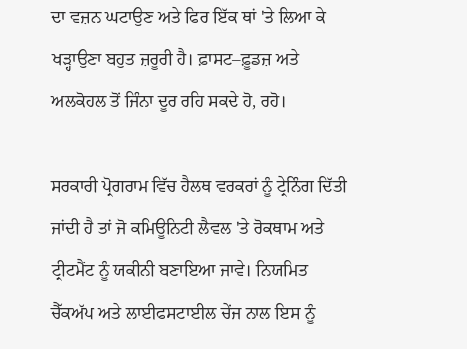ਦਾ ਵਜ਼ਨ ਘਟਾਉਣ ਅਤੇ ਫਿਰ ਇੱਕ ਥਾਂ 'ਤੇ ਲਿਆ ਕੇ ਖੜ੍ਹਾਉਣਾ ਬਹੁਤ ਜ਼ਰੂਰੀ ਹੈ। ਫ਼ਾਸਟ–ਫ਼ੂਡਜ਼ ਅਤੇ ਅਲਕੋਹਲ ਤੋਂ ਜਿੰਨਾ ਦੂਰ ਰਹਿ ਸਕਦੇ ਹੋ, ਰਹੋ।

ਸਰਕਾਰੀ ਪ੍ਰੋਗਰਾਮ ਵਿੱਚ ਹੈਲਥ ਵਰਕਰਾਂ ਨੂੰ ਟ੍ਰੇਨਿੰਗ ਦਿੱਤੀ ਜਾਂਦੀ ਹੈ ਤਾਂ ਜੋ ਕਮਿਊਨਿਟੀ ਲੈਵਲ 'ਤੇ ਰੋਕਥਾਮ ਅਤੇ ਟ੍ਰੀਟਮੈਂਟ ਨੂੰ ਯਕੀਨੀ ਬਣਾਇਆ ਜਾਵੇ। ਨਿਯਮਿਤ ਚੈੱਕਅੱਪ ਅਤੇ ਲਾਈਫਸਟਾਈਲ ਚੇਂਜ ਨਾਲ ਇਸ ਨੂੰ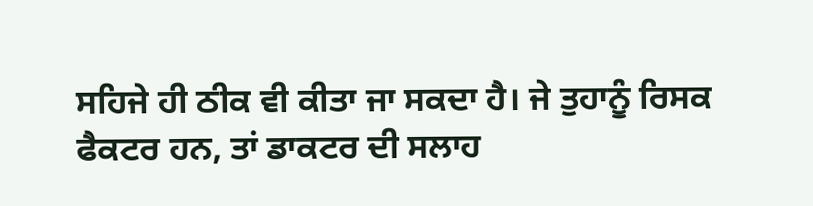ਸਹਿਜੇ ਹੀ ਠੀਕ ਵੀ ਕੀਤਾ ਜਾ ਸਕਦਾ ਹੈ। ਜੇ ਤੁਹਾਨੂੰ ਰਿਸਕ ਫੈਕਟਰ ਹਨ, ਤਾਂ ਡਾਕਟਰ ਦੀ ਸਲਾਹ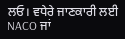ਲਓ। ਵਧੇਰੇ ਜਾਣਕਾਰੀ ਲਈ NACO ਜਾਂ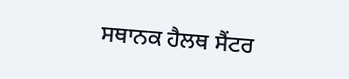ਸਥਾਨਕ ਹੈਲਥ ਸੈਂਟਰ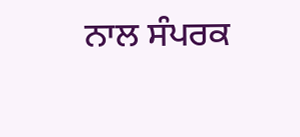ਨਾਲ ਸੰਪਰਕ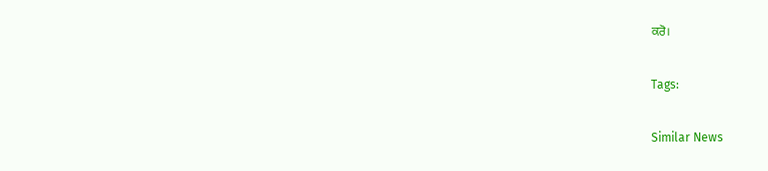ਕਰੋ।

Tags:

Similar News